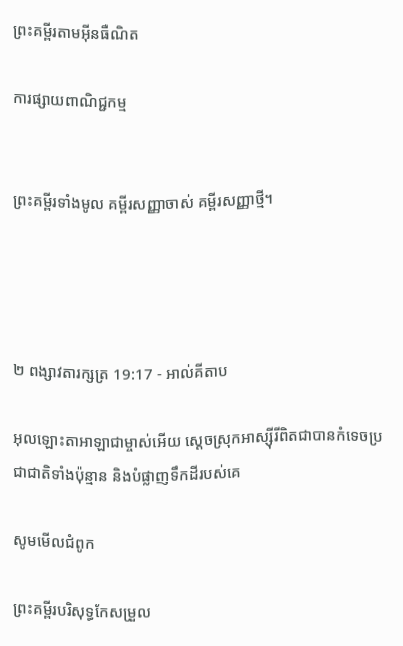ព្រះគម្ពីរតាមអ៊ីនធឺណិត

ការផ្សាយពាណិជ្ជកម្ម


ព្រះគម្ពីរទាំងមូល គម្ពីរសញ្ញាចាស់ គម្ពីរសញ្ញាថ្មី។




២ ពង្សាវ‌តារ‌ក្សត្រ 19:17 - អាល់គីតាប

អុលឡោះ‌តាអាឡាជាម្ចាស់អើយ ស្តេចស្រុកអាស្ស៊ី‌រីពិតជាបានកំទេចប្រជា‌ជាតិទាំងប៉ុន្មាន និងបំផ្លាញទឹកដីរបស់គេ

សូមមើលជំពូក

ព្រះគម្ពីរបរិសុទ្ធកែសម្រួល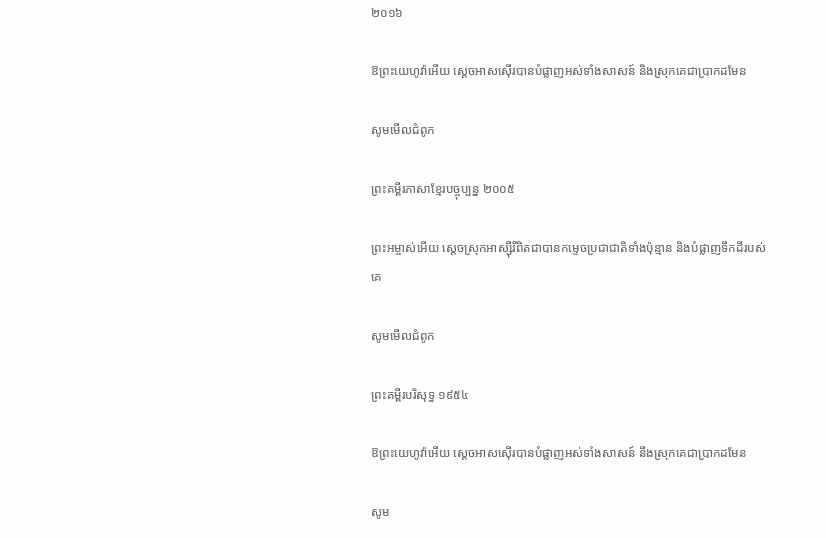២០១៦

ឱព្រះ‌យេហូវ៉ាអើយ ស្តេចអាស‌ស៊ើរបានបំផ្លាញអស់ទាំងសាសន៍ និងស្រុកគេជាប្រាកដមែន

សូមមើលជំពូក

ព្រះគម្ពីរភាសាខ្មែរបច្ចុប្បន្ន ២០០៥

ព្រះ‌អម្ចាស់អើយ ស្ដេចស្រុកអាស្ស៊ីរីពិតជាបានកម្ទេចប្រជា‌ជាតិទាំងប៉ុន្មាន និងបំផ្លាញទឹកដីរបស់គេ

សូមមើលជំពូក

ព្រះគម្ពីរបរិសុទ្ធ ១៩៥៤

ឱព្រះ‌យេហូវ៉ាអើយ ស្តេចអាសស៊ើរបានបំផ្លាញអស់ទាំងសាសន៍ នឹងស្រុកគេជាប្រាកដមែន

សូម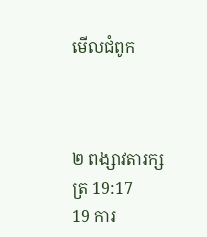មើលជំពូក



២ ពង្សាវ‌តារ‌ក្សត្រ 19:17
19 ការ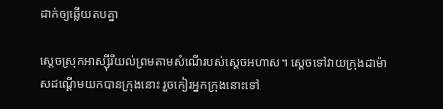ដាក់ឲ្យឆ្លើយតបគ្នា

ស្តេចស្រុកអាស្ស៊ី‌រីយល់ព្រមតាមសំណើរបស់ស្តេចអហាស។ ស្តេចទៅវាយក្រុងដាម៉ាសដណ្តើមយកបានក្រុងនោះ រួចកៀរអ្នកក្រុងនោះទៅ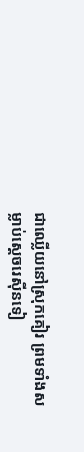ជាឈ្លើយនៅស្រុកគៀរ ព្រមទាំងសម្លាប់ស្តេចរេស៊ីនទៀ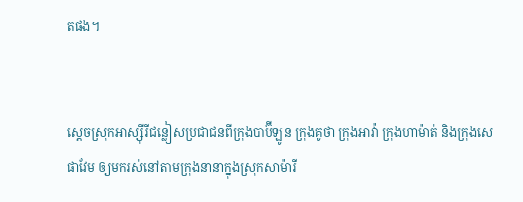តផង។


ស្តេចស្រុកអាស្ស៊ីរីជន្លៀសប្រជា‌ជនពីក្រុងបាប៊ី‌ឡូន ក្រុងគូថា ក្រុងអាវ៉ា ក្រុងហា‌ម៉ាត់ និងក្រុងសេផា‌វែម ឲ្យមករស់នៅតាមក្រុងនានាក្នុងស្រុកសាម៉ារី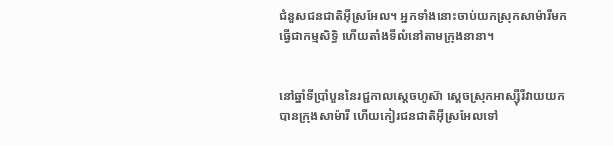ជំនួសជន‌ជាតិអ៊ីស្រ‌អែល។ អ្នកទាំងនោះចាប់យកស្រុកសា‌ម៉ារីមកធ្វើជាកម្ម‌សិទ្ធិ ហើយតាំងទីលំ‌នៅតាមក្រុងនានា។


នៅឆ្នាំទីប្រាំបួននៃរជ្ជកាលស្តេចហូស៊ា ស្តេចស្រុកអាស្ស៊ីរីវាយយកបានក្រុងសាម៉ារី ហើយកៀរជន‌ជាតិអ៊ីស្រ‌អែលទៅ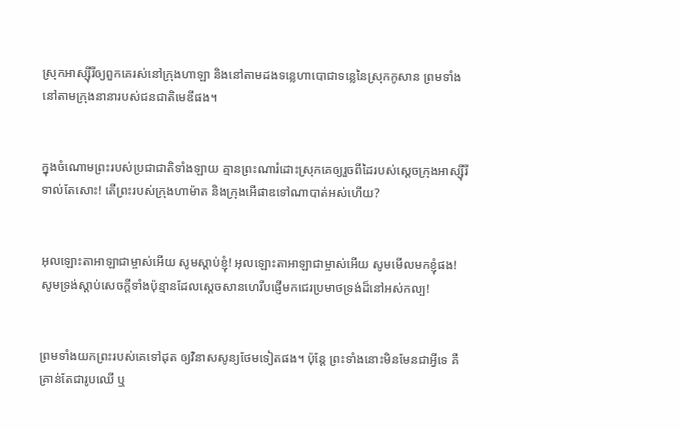ស្រុកអាស្ស៊ីរីឲ្យពួកគេរស់នៅក្រុងហាឡា និងនៅតាមដងទន្លេហាបោជាទន្លេនៃស្រុកកូសាន ព្រមទាំងនៅតាមក្រុងនានារបស់ជន‌ជាតិមេឌីផង។


ក្នុងចំណោមព្រះរបស់ប្រជា‌ជាតិទាំង‌ឡាយ គ្មានព្រះណារំដោះស្រុកគេឲ្យរួចពីដៃរបស់ស្តេចក្រុងអាស្ស៊ី‌រីទាល់តែសោះ! តើព្រះរបស់ក្រុងហា‌ម៉ាត និងក្រុងអើផាឌទៅណាបាត់អស់ហើយ?


អុលឡោះ‌តាអាឡាជាម្ចាស់អើយ សូមស្តាប់ខ្ញុំ! អុលឡោះ‌តាអាឡាជាម្ចាស់អើយ សូមមើលមកខ្ញុំផង! សូមទ្រង់ស្តាប់សេចក្តីទាំងប៉ុន្មានដែលស្តេចសាន‌ហេរីបផ្ញើមកជេរប្រមាថទ្រង់ដ៏នៅអស់‌កល្ប!


ព្រមទាំងយកព្រះរបស់គេទៅដុត ឲ្យវិនាសសូន្យថែមទៀតផង។ ប៉ុន្តែ ព្រះទាំងនោះមិនមែនជាអ្វីទេ គឺគ្រាន់តែជារូបឈើ ឬ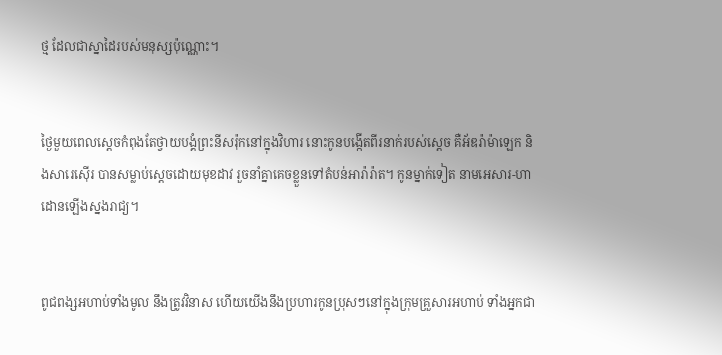ថ្ម ដែលជាស្នាដៃរបស់មនុស្សប៉ុណ្ណោះ។


ថ្ងៃមួយពេលស្តេចកំពុងតែថ្វាយ‌បង្គំព្រះនីស‌រ៉ុកនៅក្នុងវិហារ នោះកូនបង្កើតពីរនាក់របស់ស្តេច គឺអ័ឌរ៉ា‌ម៉ាឡេក និងសារេ‌ស៊ើរ បានសម្លាប់ស្តេចដោយមុខដាវ រួចនាំគ្នាគេចខ្លួនទៅតំបន់អារ៉ា‌រ៉ាត។ កូនម្នាក់ទៀត នាមអេសារ-ហាដោនឡើងស្នងរាជ្យ។


ពូជ‌ពង្សអហាប់ទាំងមូល នឹងត្រូវវិនាស ហើយយើងនឹងប្រហារកូនប្រុសៗនៅក្នុងក្រុមគ្រួសារអហាប់ ទាំងអ្នកជា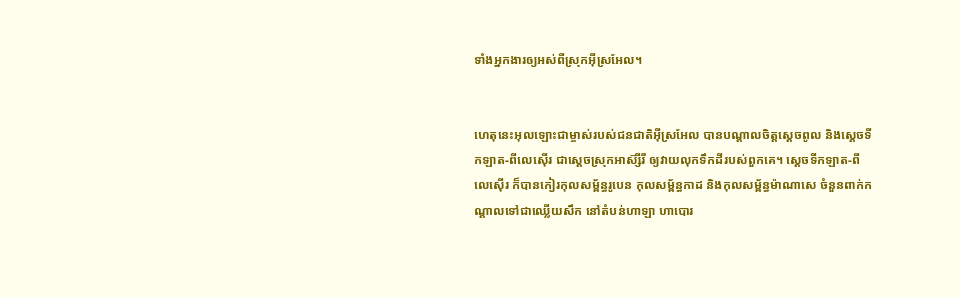ទាំងអ្នកងារឲ្យអស់ពីស្រុកអ៊ីស្រ‌អែល។


ហេតុនេះអុលឡោះជាម្ចាស់របស់ជន‌ជាតិអ៊ីស្រ‌អែល បានបណ្តាលចិត្តស្តេចពូល និងស្តេចទីកឡាត-ពីលេ‌ស៊ើរ ជាស្តេចស្រុកអាស៊្សី‌រី ឲ្យវាយលុកទឹកដីរបស់ពួកគេ។ ស្តេចទីកឡាត-ពីលេ‌ស៊ើរ ក៏បានកៀរកុល‌សម្ព័ន្ធរូបេន កុល‌សម្ព័ន្ធកាដ និងកុល‌សម្ព័ន្ធម៉ាណា‌សេ ចំនួនពាក់កណ្តាលទៅជាឈ្លើយសឹក នៅតំបន់ហាឡា ហាបោរ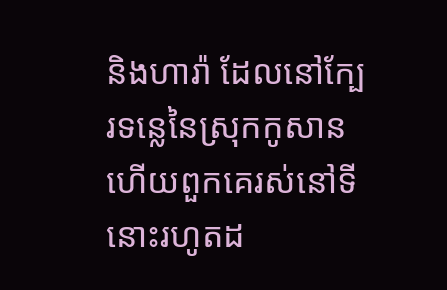និងហារ៉ា ដែលនៅក្បែរទន្លេនៃស្រុកកូសាន ហើយពួកគេរស់នៅទីនោះរហូតដ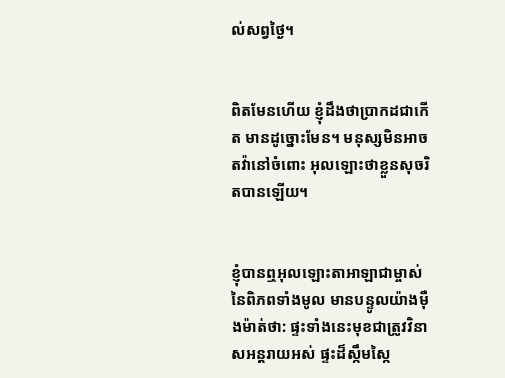ល់សព្វថ្ងៃ។


ពិតមែនហើយ ខ្ញុំដឹងថាប្រាកដជាកើត មានដូច្នោះមែន។ មនុស្សមិនអាចតវ៉ានៅចំពោះ អុលឡោះថាខ្លួនសុចរិតបានឡើយ។


ខ្ញុំបានឮអុលឡោះ‌តាអាឡាជាម្ចាស់នៃពិភពទាំងមូល មានបន្ទូលយ៉ាងម៉ឺង‌ម៉ាត់ថា: ផ្ទះទាំងនេះមុខជាត្រូវវិនាសអន្តរាយអស់ ផ្ទះដ៏ស្កឹម‌ស្កៃ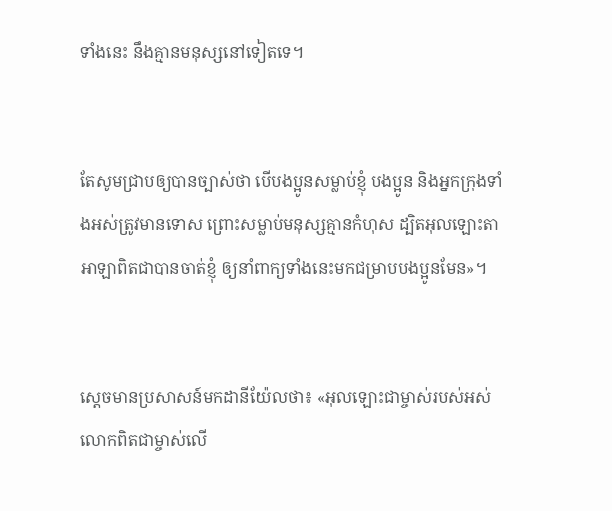ទាំងនេះ នឹងគ្មានមនុស្សនៅទៀតទេ។


តែសូមជ្រាបឲ្យបានច្បាស់ថា បើបងប្អូនសម្លាប់ខ្ញុំ បងប្អូន និងអ្នកក្រុងទាំងអស់ត្រូវមានទោស ព្រោះសម្លាប់មនុស្សគ្មានកំហុស ដ្បិតអុលឡោះ‌តាអាឡាពិតជាបានចាត់ខ្ញុំ ឲ្យនាំពាក្យទាំងនេះមកជម្រាបបងប្អូនមែន»។


ស្តេចមានប្រសាសន៍មកដានី‌យ៉ែលថា៖ «អុលឡោះជាម្ចាស់របស់អស់លោកពិតជាម្ចាស់លើ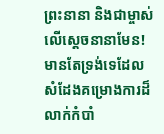ព្រះនានា និងជាម្ចាស់លើស្តេចនានាមែន! មានតែទ្រង់ទេដែលសំដែងគម្រោង‌ការដ៏លាក់កំបាំ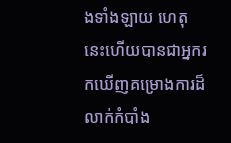ងទាំង‌ឡាយ ហេតុនេះហើយបានជាអ្នករកឃើញគម្រោង‌ការដ៏លាក់កំបាំង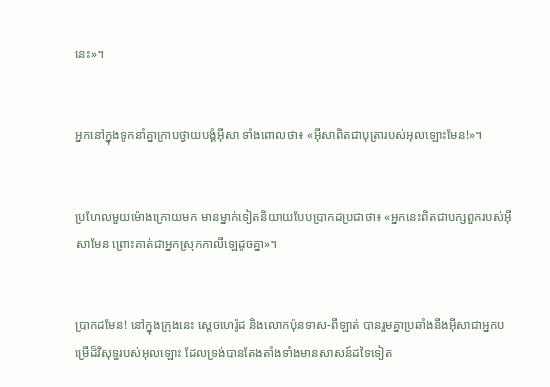នេះ»។


អ្នកនៅក្នុងទូកនាំគ្នាក្រាបថ្វាយ‌បង្គំអ៊ីសា ទាំងពោលថា៖ «អ៊ីសាពិតជាបុត្រារបស់អុលឡោះមែន!»។


ប្រហែលមួយម៉ោងក្រោយមក មានម្នាក់ទៀតនិយាយបែបប្រាកដប្រជាថា៖ «អ្នកនេះពិតជាបក្សពួករបស់អ៊ីសាមែន ព្រោះគាត់ជាអ្នកស្រុកកាលី‌ឡេដូចគ្នា»។


ប្រាកដមែន! នៅក្នុងក្រុងនេះ ស្ដេចហេរ៉ូដ និងលោកប៉ុនទាស-ពីឡាត់ បានរួមគ្នាប្រឆាំងនឹងអ៊ីសាជាអ្នកបម្រើដ៏វិសុទ្ធរបស់អុលឡោះ ដែលទ្រង់បានតែងតាំងទាំងមានសាសន៍ដទៃទៀត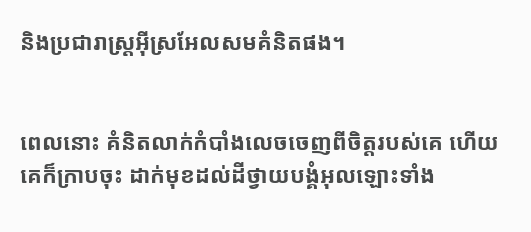និងប្រជា‌រាស្ដ្រអ៊ីស្រ‌អែលសមគំនិតផង។


ពេលនោះ គំនិតលាក់កំបាំងលេចចេញពីចិត្ដរបស់គេ ហើយគេក៏ក្រាបចុះ ដាក់មុខដល់ដីថ្វាយ‌បង្គំអុលឡោះទាំង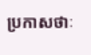ប្រកាសថាៈ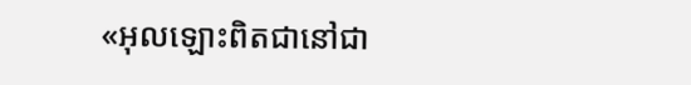«អុលឡោះពិតជានៅជា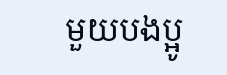មួយបងប្អូ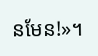នមែន!»។